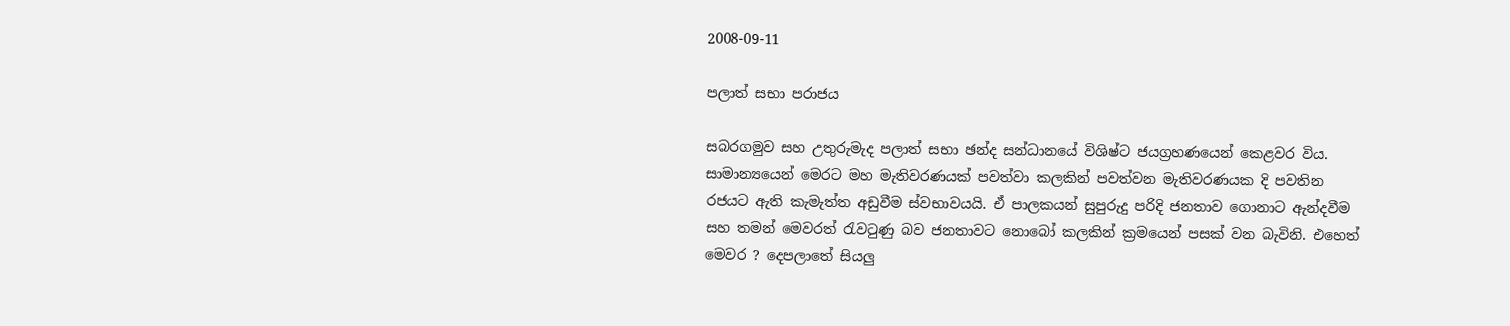2008-09-11

පලාත් සභා පරාජය

සබරගමුව සහ උතුරුමැද පලාත් සභා ඡන්ද සන්ධානයේ විශිෂ්ට ජයග්‍රහණයෙන් කෙළවර විය. සාමාන්‍යයෙන් මෙරට මහ මැතිවරණයක් පවත්වා කලකින් පවත්වන මැතිවරණයක දි පවතින රජයට ඇති කැමැත්ත අඩුවීම ස්වභාවයයි. ඒ පාලකයන් සුපුරුදු පරිදි ජනතාව ගොනාට ඇන්දවීම සහ තමන් මෙවරත් රැවටුණු බව ජනතාවට නොබෝ කලකින් ක්‍රමයෙන් පසක් වන බැවිනි. එහෙත් මෙවර ? දෙපලාතේ සියලු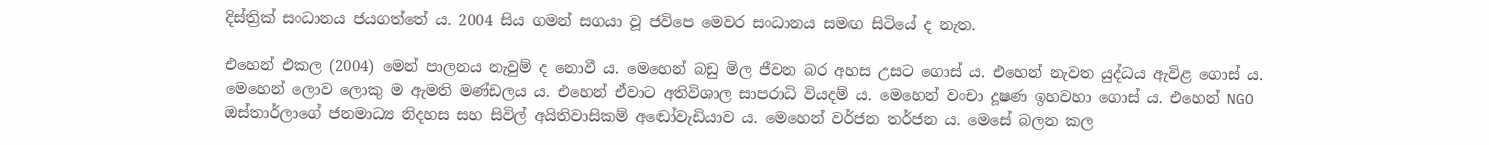දිස්ත්‍රික් සංධානය ජයගත්තේ ය. 2004 සිය ගමන් සගයා වූ ජවිපෙ මෙවර සංධානය සමඟ සිටියේ ද නැත.

එහෙන් එකල (2004) මෙන් පාලනය නැවුම් ද නොවී ය. මෙහෙන් බඩු මිල ජීවන බර අහස උසට ගොස් ය. එහෙන් නැවත යුද්ධය ඇවිළ ගොස් ය. මෙහෙන් ලොව ලොකු ම ඇමති මණ්ඩලය ය. එහෙන් ඒවාට අතිවිශාල සාපරාධි වියදම් ය. මෙහෙන් වංචා දූෂණ ඉහවහා ගොස් ය. එහෙන් NGO ඔස්තාර්ලාගේ ජනමාධ්‍ය නිදහස සහ සිවිල් අයිතිවාසිකම් අ‍ඬෝවැඩියාව ය. මෙහෙන් වර්ජන තර්ජන ය. මෙසේ බලන කල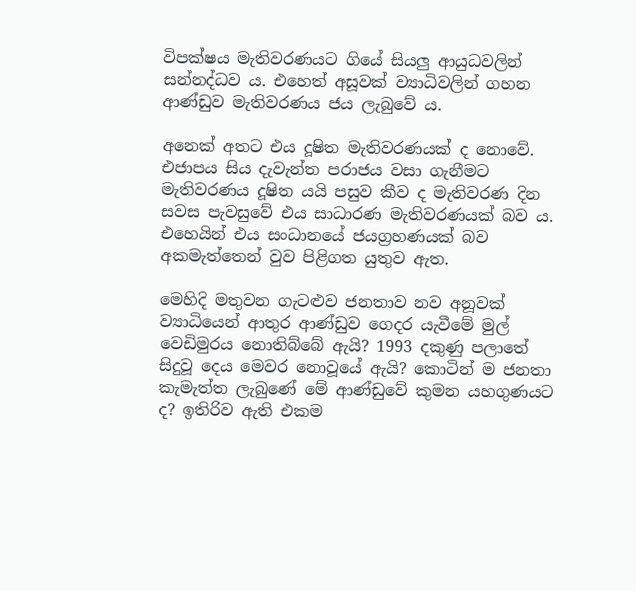විපක්ෂය මැතිවරණයට ගියේ සියලු ආයුධවලින් සන්නද්ධව ය. එහෙත් අසූවක් ව්‍යාධිවලින් ගහන ආණ්ඩුව මැතිවරණය ජය ලැබුවේ ය.

අනෙක් අතට එය දූෂිත මැතිවරණයක් ද නොවේ. එජාපය සිය දැවැන්ත පරාජය වසා ගැනීමට මැතිවරණය දූෂිත යයි පසුව කීව ද මැතිවරණ දින සවස පැවසුවේ එය සාධාරණ මැතිවරණයක් බව ය. එහෙයින් එය සංධානයේ ජයග්‍රහණයක් බව අකමැත්තෙන් වුව පිළිගත යුතුව ඇත.

මෙහිදි මතුවන ගැටළුව ජනතාව නව අනූවක් ව්‍යාධියෙන් ආතුර ආණ්ඩුව ගෙදර යැවීමේ මුල් වෙඩිමුරය නොතිබ්බේ ඇයි? 1993 දකුණු පලාතේ සිදුවූ දෙය මෙවර නොවූයේ ඇයි? කොටින් ම ජනතා කැමැත්ත ලැබුණේ මේ ආණ්ඩුවේ කුමන යහගුණයට ද? ඉතිරිව ඇති එකම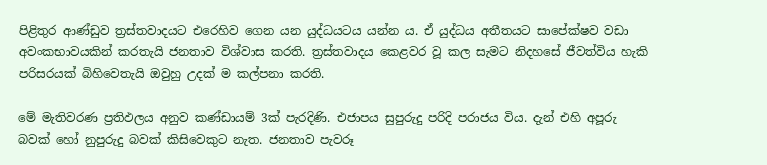පිළිතුර ආණ්ඩුව ත්‍රස්තවාදයට එරෙහිව ගෙන යන යුද්ධයටය යන්න ය. ඒ යුද්ධය අතීතයට සාපේක්ෂව වඩා අවංකභාවයකින් කරතැයි ජනතාව විශ්වාස කරති. ත්‍රස්තවාදය කෙළවර වූ කල සැමට නිදහසේ ජීවත්විය හැකි පරිසරයක් බිහිවෙතැයි ඔවුහු උදක් ම කල්පනා කරති.

මේ මැතිවරණ ප්‍රතිඵලය අනුව කණ්ඩායම් 3ක් පැරදිණි. එජාපය සුපුරුදු පරිදි පරාජය විය. දැන් එහි අපූරු බවක් හෝ නුපුරුදු බවක් කිසිවෙකුට නැත. ජනතාව පැවරූ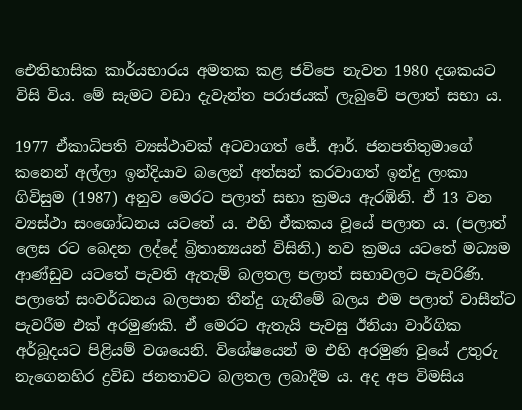ඓතිහාසික කාර්යභාරය අමතක කළ ජවිපෙ නැවත 1980 දශකයට විසි විය. මේ සැමට වඩා දැවැන්ත පරාජයක් ලැබුවේ පලාත් සභා ය.

1977 ඒකාධිපති ව්‍යස්ථාවක් අටවාගත් ජේ. ආර්. ජනපතිතුමාගේ කනෙන් අල්ලා ඉන්දියාව බලෙන් අත්සන් කරවාගත් ඉන්දු ලංකා ගිවිසුම (1987) අනුව මෙරට පලාත් සභා ක්‍රමය ඇරඹිනි. ඒ 13 වන ව්‍යස්ථා සංශෝධනය යටතේ ය. එහි ඒකකය වූයේ පලාත ය. (පලාත් ලෙස රට බෙදන ලද්දේ බ්‍රිතාන්‍යයන් විසිනි.) නව ක්‍රමය යටතේ මධ්‍යම ආණ්ඩුව යටතේ පැවති ඇතැම් බලතල පලාත් සභාවලට පැවරිණි. පලාතේ සංවර්ධනය බලපාන තීන්දු ගැනීමේ බලය එම පලාත් වාසීන්ට පැවරීම එක් අරමුණකි. ඒ මෙරට ඇතැයි පැවසු ඊනියා වාර්ගික අර්බූදයට පිළියම් වශයෙනි. විශේෂයෙන් ම එහි අරමුණ වූයේ උතුරු නැගෙනහිර ද්‍රවිඩ ජනතාවට බලතල ලබාදීම ය. අද අප විමසිය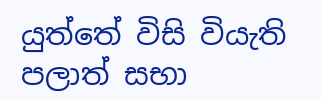යුත්තේ විසි වියැති පලාත් සභා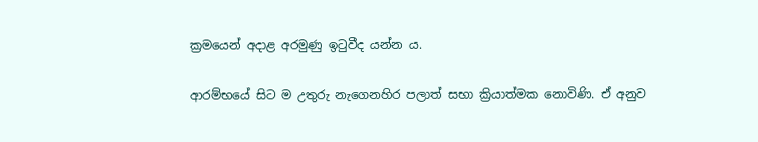ක්‍රමයෙන් අදාළ අරමුණු ඉටුවීද යන්න ය.

ආරම්භයේ සිට ම උතුරු නැගෙනහිර පලාත් සභා ක්‍රියාත්මක නොවිණි. ඒ අනුව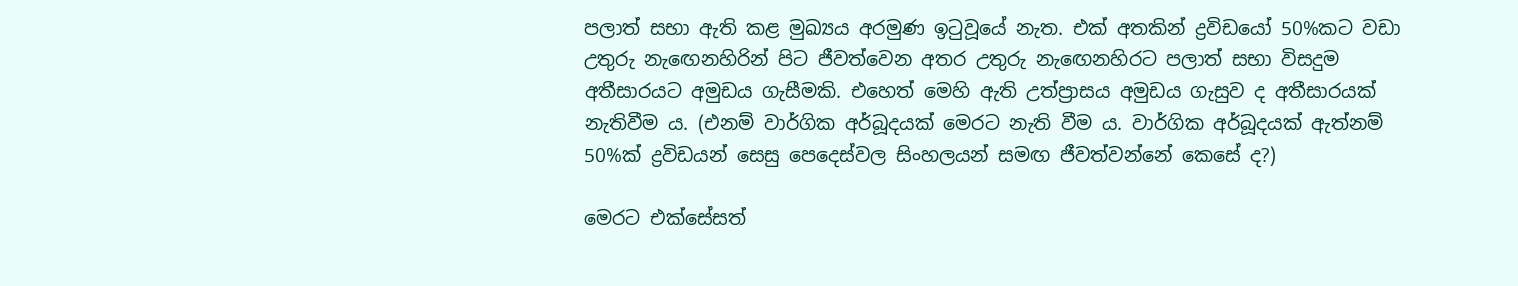පලාත් සභා ඇති කළ මුඛ්‍යය අරමුණ ඉටුවූයේ නැත. එක් අතකින් ද්‍රවිඩයෝ 50%කට වඩා උතුරු නැ‍ඟෙනහිරින් පිට ජීවත්වෙන අතර උතුරු නැ‍ඟෙනහිරට පලාත් සභා විසදුම අතීසාරයට අමුඩය ගැසීමකි. එහෙත් මෙහි ඇති උත්ප්‍රාසය අමුඩය ගැසුව ද අතීසාරයක් නැතිවීම ය. (එනම් වාර්ගික අර්බූදයක් මෙරට නැති වීම ය. වාර්ගික අර්බූදයක් ඇත්නම් 50%ක් ද්‍රවිඩයන් සෙසු පෙදෙස්වල සිංහලයන් සමඟ ජීවත්වන්නේ කෙසේ ද?)

මෙරට එක්සේසත්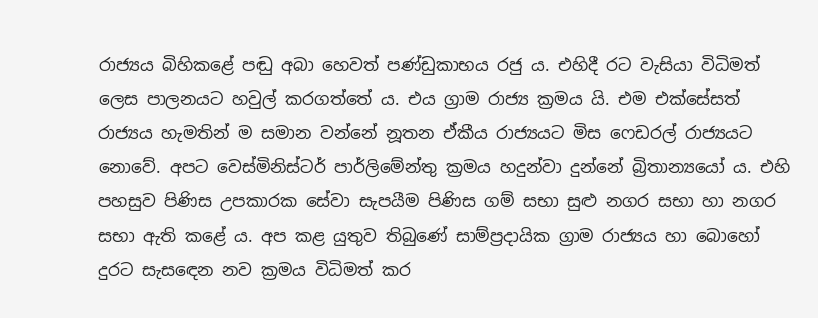රාජ්‍යය බිහිකළේ පඬු අබා හෙවත් පණ්ඩුකාභය රජු ය. එහිදී රට වැසියා විධිමත් ලෙස පාලනයට හවුල් කරගත්තේ ය. එය ග්‍රාම රාජ්‍ය ක්‍රමය යි. එම එක්සේසත් රාජ්‍යය හැමතින් ම සමාන වන්නේ නූතන ඒකීය රාජ්‍යයට මිස ෆෙඩරල් රාජ්‍යයට නොවේ. අපට වෙස්මිනිස්ටර් පාර්ලිමේන්තු ක්‍රමය හදුන්වා දුන්නේ බ්‍රිතාන්‍යයෝ ය. එහි පහසුව පිණිස උපකාරක සේවා සැපයීම පිණිස ගම් සභා සුළු නගර සභා හා නගර සභ‍ා ඇති කළේ ය. අප කළ යුතුව තිබුණේ සාම්ප්‍රදායික ග්‍රාම රාජ්‍යය හා බොහෝ දුරට සැස‍ඳෙන නව ක්‍රමය විධිමත් කර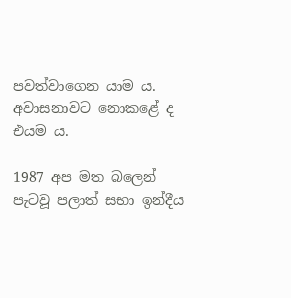පවත්වාගෙන යාම ය.
අවාසනාවට නොකළේ ද එයම ය.

1987 අප මත බලෙන් පැටවූ පලාත් සභා ඉන්දීය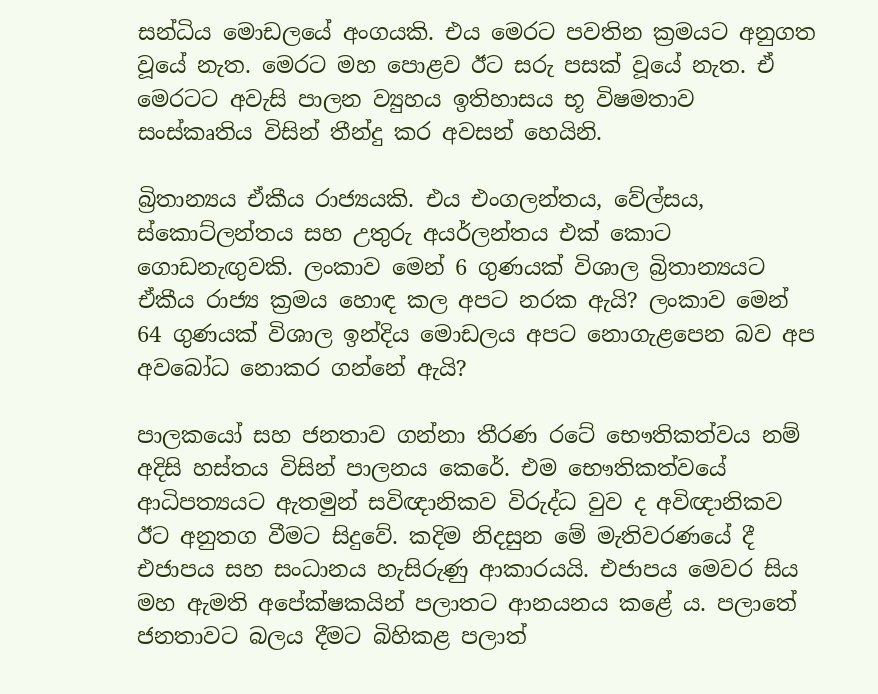සන්ධිය මොඩලයේ අංගයකි. එය මෙරට පවතින ක්‍රමයට අනුගත වූයේ නැත. මෙරට මහ පොළව ඊට සරු පසක් වූයේ නැත. ඒ මෙරටට අවැසි පාලන ව්‍යුහය ඉතිහාසය භූ විෂමතාව සංස්කෘතිය විසින් තීන්දු කර අවසන් හෙයිනි.

බ්‍රිතාන්‍යය ඒකීය රාජ්‍යයකි. එය එංගලන්තය, වේල්සය, ස්කොට්ලන්තය සහ උතුරු අයර්ලන්තය එක් කොට ගොඩනැඟුවකි. ලංකාව මෙන් 6 ගුණයක් විශාල බ්‍රිතාන්‍යයට ඒකීය රාජ්‍ය ක්‍රමය හොඳ කල අපට නරක ඇයි? ලංකාව මෙන් 64 ගුණයක් විශාල ඉන්දිය මොඩලය අපට නොගැළපෙන බව අප අවබෝධ නොකර ගන්නේ ඇයි?

පාලකයෝ සහ ජනතාව ගන්නා තීරණ රටේ භෞතිකත්වය නම් අදිසි හස්තය විසින් පාලනය කෙරේ. එම භෞතිකත්වයේ ආධිපත්‍යයට ඇතමුන් සවිඥානිකව විරුද්ධ වුව ද අවිඥානිකව ඊට අනුතග වීමට සිදුවේ. කදිම නිදසුන මේ මැතිවරණයේ දී එජාපය සහ සංධානය හැසිරුණු ආකාරයයි. එජාපය මෙවර සිය මහ ඇමති අපේක්ෂකයින් පලාතට ආනයනය කළේ ය. පලාතේ ජනතාවට බලය දීමට බිහිකළ පලාත්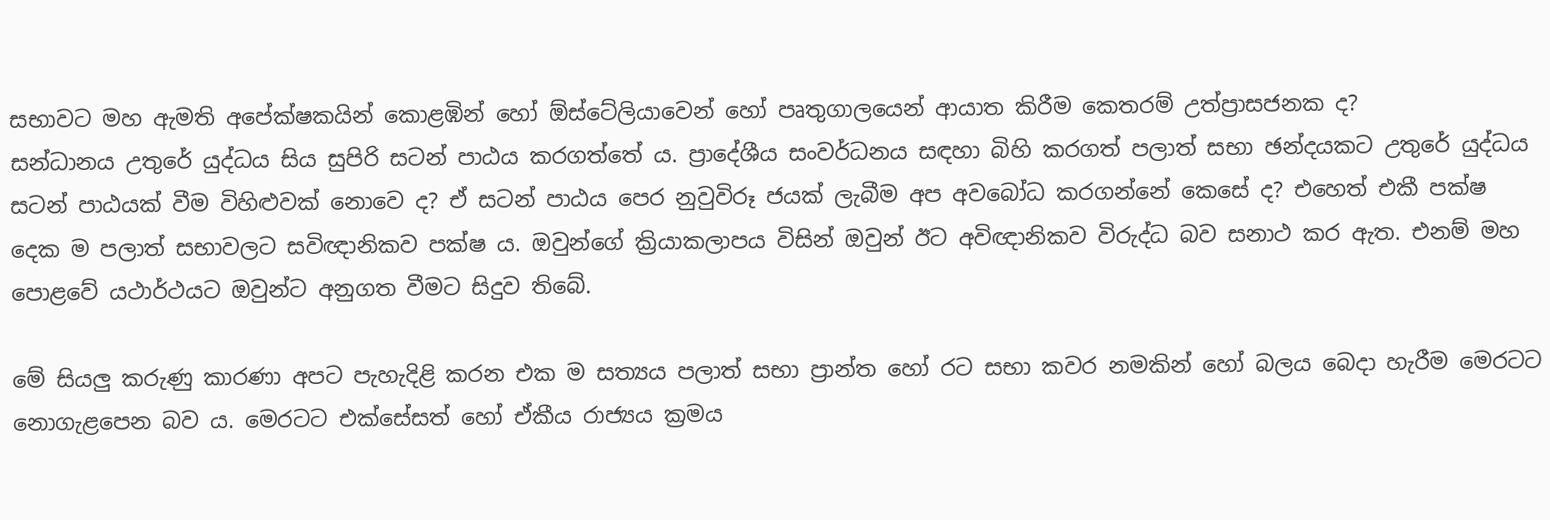සභාවට මහ ඇමති අපේක්ෂකයින් කොළඹින් හෝ ඕස්ටේලියාවෙන් හෝ පෘතුගාලයෙන් ආයාත කිරීම කෙතරම් උත්ප්‍රාසජනක ද?
සන්ධානය උතුරේ යුද්ධය සිය සුපිරි සටන් පාඨය කරගත්තේ ය. ප්‍රාදේශීය සංවර්ධනය සඳහා බිහි කරගත් පලාත් සභා ඡන්දයකට උතුරේ යුද්ධය සටන් පාඨයක් වීම විහිළුවක් නොවෙ ද? ඒ සටන් පාඨය පෙර නුවුවිරූ ජයක් ලැබීම අප අවබෝධ කරගන්නේ කෙසේ ද? එහෙත් එකී පක්ෂ දෙක ම පලාත් සභාවලට සවිඥානිකව පක්ෂ ය. ඔවුන්ගේ ක්‍රියාකලාපය විසින් ඔවුන් ඊට අවිඥානිකව විරුද්ධ බව සනාථ කර ඇත. එනම් මහ පොළවේ යථාර්ථයට ඔවුන්ට අනුගත වීමට සිදුව තිබේ.

මේ සියලු කරුණු කාරණා අපට පැහැදිළි කරන එක ම සත්‍යය පලාත් සභා ප්‍රාන්ත හෝ රට සභා කවර නමකින් හෝ බලය බෙදා හැරීම මෙරටට නොගැළපෙන බව ය. මෙරටට එක්සේසත් හෝ ඒකීය රාජ්‍යය ක්‍රමය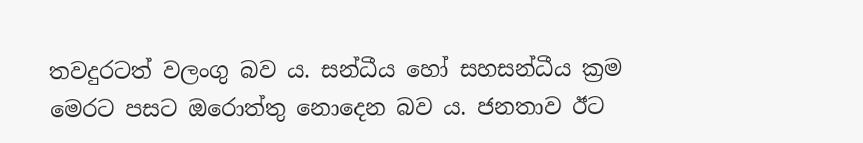තවදුරටත් වලංගු බව ය. සන්ධීය හෝ සහසන්ධීය ක්‍රම මෙරට පසට ඔරොත්තු නොදෙන බව ය. ජනතාව ඊට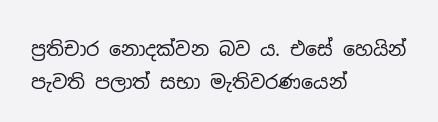ප්‍රතිචාර නොදක්වන බව ය. එසේ හෙයින් පැවති පලාත් සභා මැතිවරණයෙන්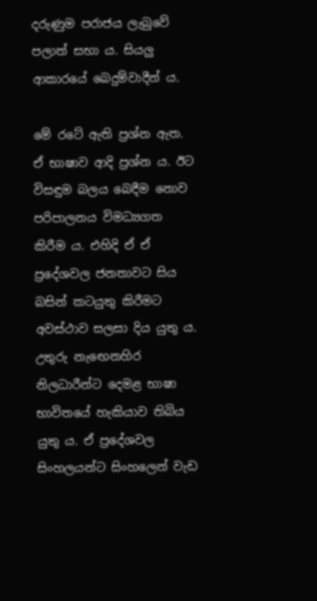දරුණුම පරාජය ලැබුවේ පලාත් සභා ය. සියලු ආකාරයේ බෙදුම්වාදීන් ය.

මේ රටේ ඇති ප්‍රශ්න ඇත. ඒ භාෂාව ආදි ප්‍රශ්න ය. ඊට විසඳුම බලය බෙදීම නොව පරිපාලනය විමධ්‍යගත කිරීම ය. එහිදි ඒ ඒ ප්‍රදේශවල ජනතාවට සිය බසින් කටයුතු කිරීමට අවස්ථාව සලසා දිය යුතු ය. උතුරු නැ‍ඟෙනහිර නිලධාරීන්ට දෙමළ භාෂා භාවිතයේ හැකියාව තිබිය යුතු ය. ඒ ප්‍රදේශවල සිංහලයන්ට සිංහලෙන් වැඩ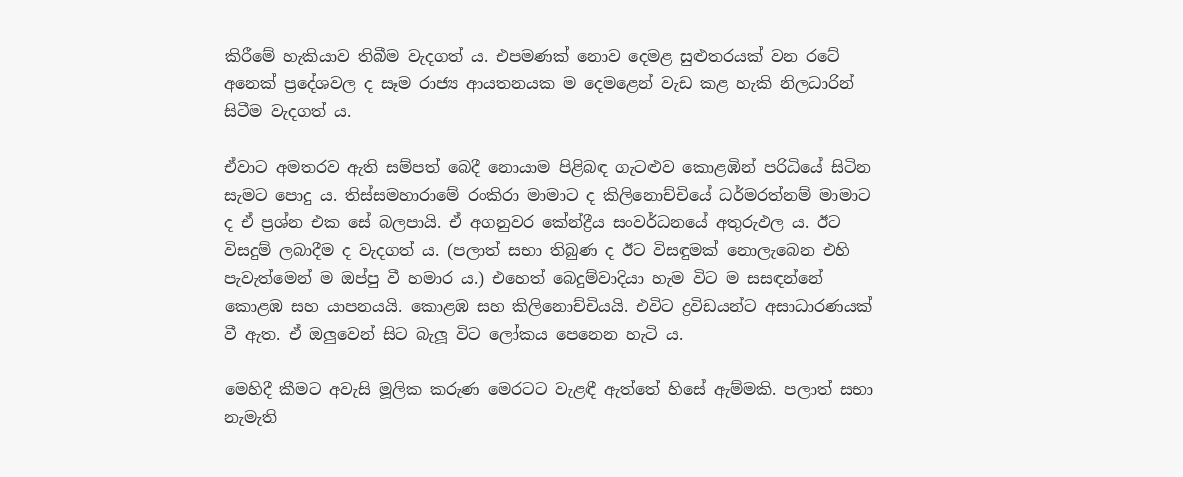කිරීමේ හැකියාව තිබීම වැදගත් ය. එපමණක් නොව දෙමළ සුළුතරයක් වන රටේ අනෙක් ප්‍රදේශවල ද සෑම රාජ්‍ය ආයතනයක ම දෙමළෙන් වැඩ කළ හැකි නිලධාරින් සිටීම වැදගත් ය.

ඒවාට අමතරව ඇති සම්පත් බෙදී නොයාම පිළිබඳ ගැටළුව කොළඹින් පරිධියේ සිටින සැමට පොදු ය. තිස්සමහාරාමේ රංකිරා මාමාට ද කිලිනොච්චියේ ධර්මරත්නම් මාමාට ද ඒ ප්‍රශ්න එක සේ බලපායි. ඒ අගනුවර කේන්ද්‍රීය සංවර්ධනයේ අතුරුඵල ය. ඊට විසදුම් ලබාදීම ද වැදගත් ය. (පලාත් සභා තිබුණ ද ඊට විසඳුමක් නොලැබෙන එහි පැවැත්මෙන් ම ඔප්පු වී හමාර ය.) එහෙත් බෙදුම්වාදියා හැම විට ම සසඳන්නේ කොළඹ සහ යාපනයයි. කොළඹ සහ කිලිනොච්චියයි. එවිට ද්‍රවිඩයන්ට අසාධාරණයක් වී ඇත. ඒ ඔලුවෙන් සිට බැලූ විට ලෝකය පෙනෙන හැටි ය.

මෙහිදී කීමට අවැසි මූලික කරුණ මෙරටට වැළඳී ඇත්තේ හිසේ ඇම්මකි. පලාත් සභා නැමැති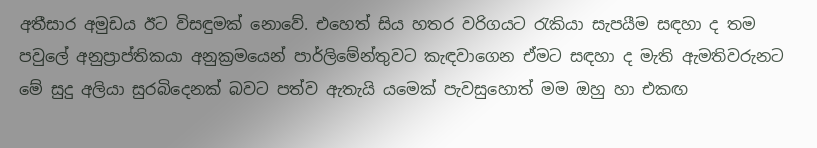අතීසාර අමුඩය ඊට විසඳුමක් නොවේ. එහෙත් සිය හතර වරිගයට රැකියා සැපයීම සඳහා ද තම පවුලේ අනුප්‍රාප්තිකයා අනුක්‍රමයෙන් පාර්ලිමේන්තුවට කැඳවාගෙන ඒමට සඳහා ද මැති ඇමතිවරුනට මේ සුදු අලියා සුරබිදෙනක් බවට පත්ව ඇතැයි යමෙක් පැවසුහොත් මම ඔහු හා එකඟ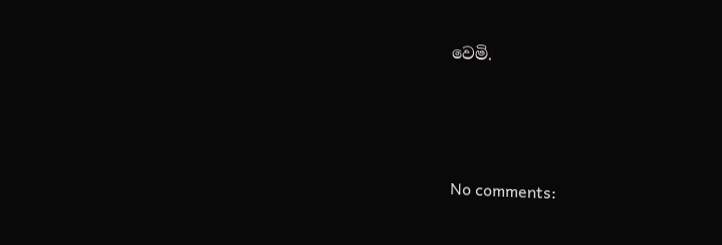වෙමි.




No comments: